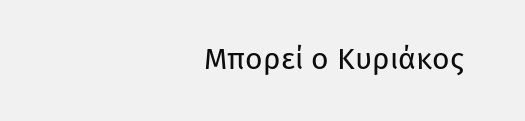Μπορεί ο Κυριάκος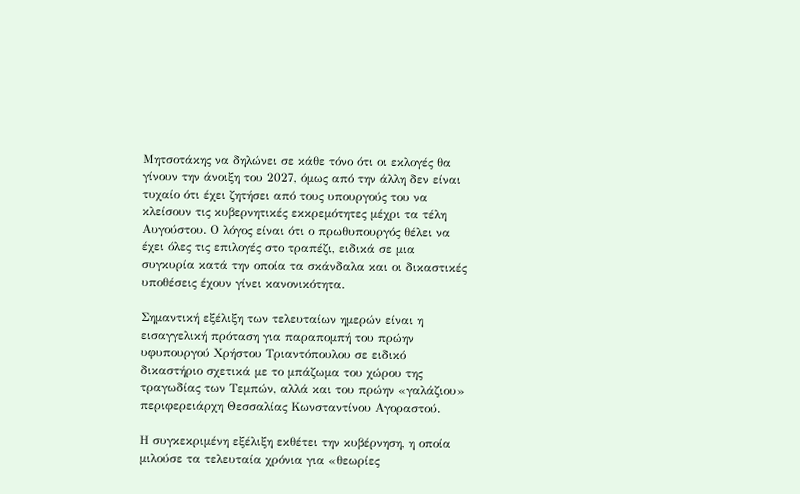Μητσοτάκης να δηλώνει σε κάθε τόνο ότι οι εκλογές θα γίνουν την άνοιξη του 2027, όμως από την άλλη δεν είναι τυχαίο ότι έχει ζητήσει από τους υπουργούς του να κλείσουν τις κυβερνητικές εκκρεμότητες μέχρι τα τέλη Αυγούστου. Ο λόγος είναι ότι ο πρωθυπουργός θέλει να έχει όλες τις επιλογές στο τραπέζι, ειδικά σε μια συγκυρία κατά την οποία τα σκάνδαλα και οι δικαστικές υποθέσεις έχουν γίνει κανονικότητα.

Σημαντική εξέλιξη των τελευταίων ημερών είναι η εισαγγελική πρόταση για παραπομπή του πρώην υφυπουργού Χρήστου Τριαντόπουλου σε ειδικό δικαστήριο σχετικά με το μπάζωμα του χώρου της τραγωδίας των Τεμπών, αλλά και του πρώην «γαλάζιου» περιφερειάρχη Θεσσαλίας Κωνσταντίνου Αγοραστού.

Η συγκεκριμένη εξέλιξη εκθέτει την κυβέρνηση, η οποία μιλούσε τα τελευταία χρόνια για «θεωρίες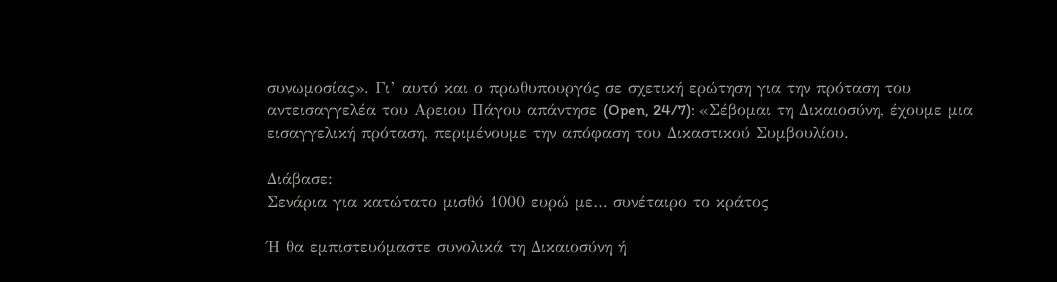συνωμοσίας». Γι’ αυτό και ο πρωθυπουργός σε σχετική ερώτηση για την πρόταση του αντεισαγγελέα του Αρειου Πάγου απάντησε (Open, 24/7): «Σέβομαι τη Δικαιοσύνη, έχουμε μια εισαγγελική πρόταση, περιμένουμε την απόφαση του Δικαστικού Συμβουλίου.

Διάβασε:
Σενάρια για κατώτατο μισθό 1000 ευρώ με… συνέταιρο το κράτος

Ή θα εμπιστευόμαστε συνολικά τη Δικαιοσύνη ή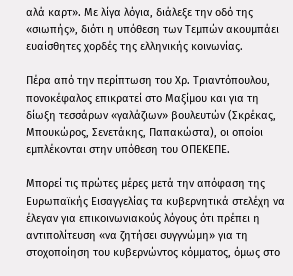αλά καρτ». Με λίγα λόγια, διάλεξε την οδό της «σιωπής», διότι η υπόθεση των Τεμπών ακουμπάει ευαίσθητες χορδές της ελληνικής κοινωνίας.

Πέρα από την περίπτωση του Χρ. Τριαντόπουλου, πονοκέφαλος επικρατεί στο Μαξίμου και για τη δίωξη τεσσάρων «γαλάζιων» βουλευτών (Σκρέκας, Μπουκώρος, Σενετάκης, Παπακώστα), οι οποίοι εμπλέκονται στην υπόθεση του ΟΠΕΚΕΠΕ.

Μπορεί τις πρώτες μέρες μετά την απόφαση της Ευρωπαϊκής Εισαγγελίας τα κυβερνητικά στελέχη να έλεγαν για επικοινωνιακούς λόγους ότι πρέπει η αντιπολίτευση «να ζητήσει συγγνώμη» για τη στοχοποίηση του κυβερνώντος κόμματος, όμως στο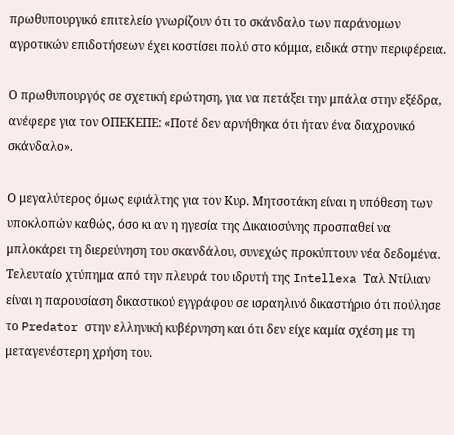πρωθυπουργικό επιτελείο γνωρίζουν ότι το σκάνδαλο των παράνομων αγροτικών επιδοτήσεων έχει κοστίσει πολύ στο κόμμα, ειδικά στην περιφέρεια.

Ο πρωθυπουργός σε σχετική ερώτηση, για να πετάξει την μπάλα στην εξέδρα, ανέφερε για τον ΟΠΕΚΕΠΕ: «Ποτέ δεν αρνήθηκα ότι ήταν ένα διαχρονικό σκάνδαλο».

Ο μεγαλύτερος όμως εφιάλτης για τον Κυρ. Μητσοτάκη είναι η υπόθεση των υποκλοπών καθώς, όσο κι αν η ηγεσία της Δικαιοσύνης προσπαθεί να μπλοκάρει τη διερεύνηση του σκανδάλου, συνεχώς προκύπτουν νέα δεδομένα. Τελευταίο χτύπημα από την πλευρά του ιδρυτή της Intellexa Ταλ Ντίλιαν είναι η παρουσίαση δικαστικού εγγράφου σε ισραηλινό δικαστήριο ότι πούλησε το Predator στην ελληνική κυβέρνηση και ότι δεν είχε καμία σχέση με τη μεταγενέστερη χρήση του.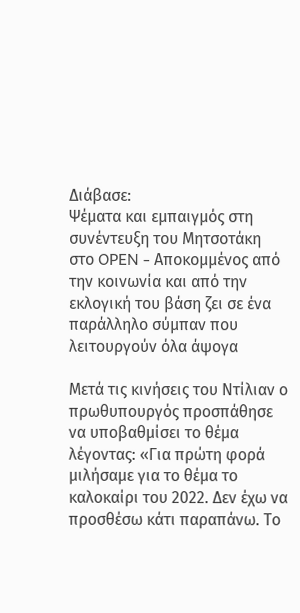Διάβασε:
Ψέματα και εμπαιγμός στη συνέντευξη του Μητσοτάκη στο OPEN - Αποκομμένος από την κοινωνία και από την εκλογική του βάση ζει σε ένα παράλληλο σύμπαν που λειτουργούν όλα άψογα

Μετά τις κινήσεις του Ντίλιαν ο πρωθυπουργός προσπάθησε να υποβαθμίσει το θέμα λέγοντας: «Για πρώτη φορά μιλήσαμε για το θέμα το καλοκαίρι του 2022. Δεν έχω να προσθέσω κάτι παραπάνω. Το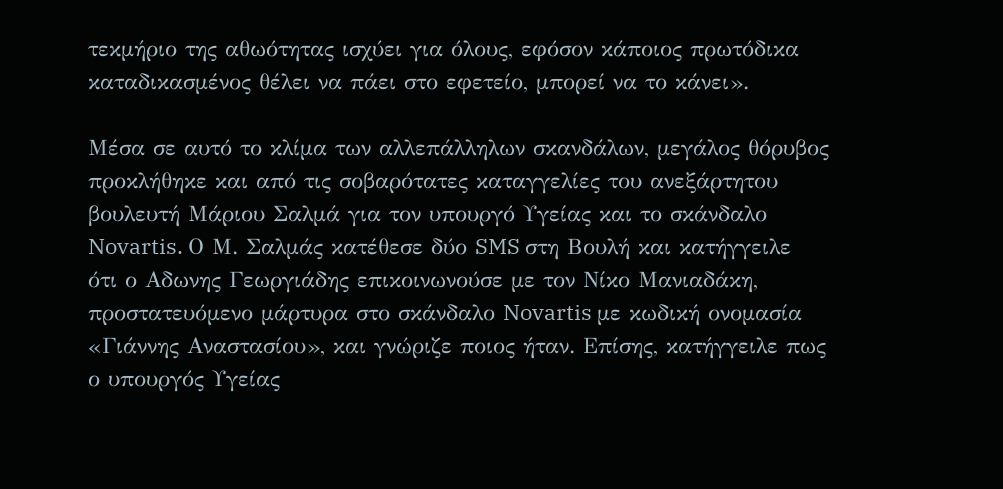τεκμήριο της αθωότητας ισχύει για όλους, εφόσον κάποιος πρωτόδικα καταδικασμένος θέλει να πάει στο εφετείο, μπορεί να το κάνει».

Μέσα σε αυτό το κλίμα των αλλεπάλληλων σκανδάλων, μεγάλος θόρυβος προκλήθηκε και από τις σοβαρότατες καταγγελίες του ανεξάρτητου βουλευτή Μάριου Σαλμά για τον υπουργό Υγείας και το σκάνδαλο Novartis. Ο Μ. Σαλμάς κατέθεσε δύο SMS στη Βουλή και κατήγγειλε ότι ο Αδωνης Γεωργιάδης επικοινωνούσε με τον Νίκο Μανιαδάκη, προστατευόμενο μάρτυρα στο σκάνδαλο Novartis με κωδική ονομασία «Γιάννης Αναστασίου», και γνώριζε ποιος ήταν. Επίσης, κατήγγειλε πως ο υπουργός Υγείας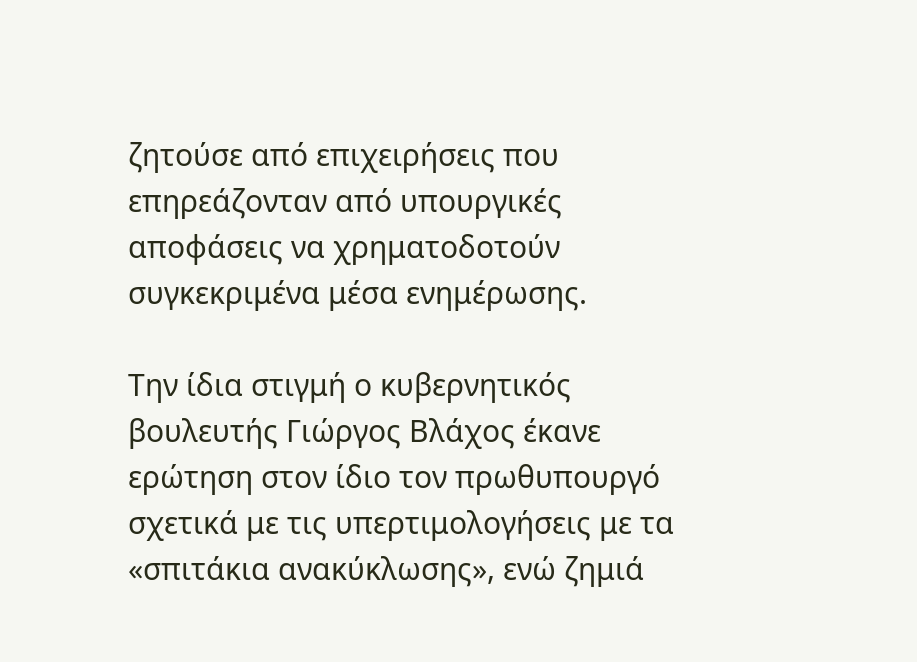ζητούσε από επιχειρήσεις που επηρεάζονταν από υπουργικές αποφάσεις να χρηματοδοτούν συγκεκριμένα μέσα ενημέρωσης.

Την ίδια στιγμή ο κυβερνητικός βουλευτής Γιώργος Βλάχος έκανε ερώτηση στον ίδιο τον πρωθυπουργό σχετικά με τις υπερτιμολογήσεις με τα «σπιτάκια ανακύκλωσης», ενώ ζημιά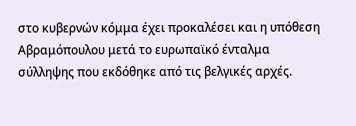στο κυβερνών κόμμα έχει προκαλέσει και η υπόθεση Αβραμόπουλου μετά το ευρωπαϊκό ένταλμα σύλληψης που εκδόθηκε από τις βελγικές αρχές.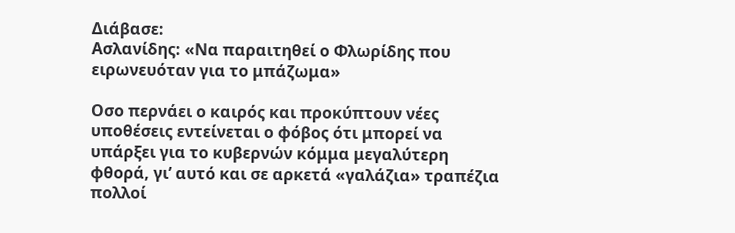Διάβασε:
Ασλανίδης: «Να παραιτηθεί ο Φλωρίδης που ειρωνευόταν για το μπάζωμα»

Οσο περνάει ο καιρός και προκύπτουν νέες υποθέσεις εντείνεται ο φόβος ότι μπορεί να υπάρξει για το κυβερνών κόμμα μεγαλύτερη φθορά, γι’ αυτό και σε αρκετά «γαλάζια» τραπέζια πολλοί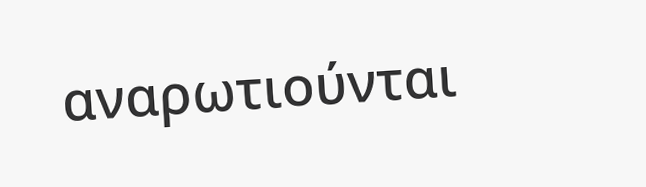αναρωτιούνται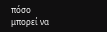πόσο μπορεί να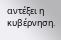αντέξει η κυβέρνηση.